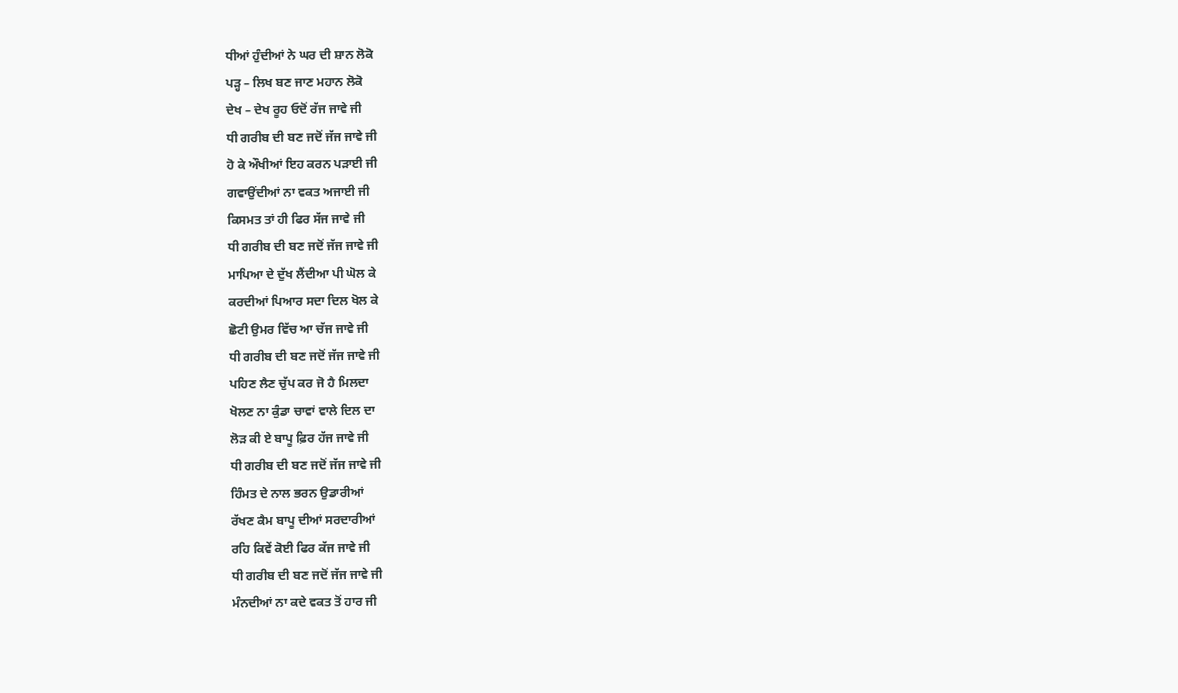ਧੀਆਂ ਹੁੰਦੀਆਂ ਨੇ ਘਰ ਦੀ ਸ਼ਾਨ ਲੋਕੋ
ਪੜ੍ਹ – ਲਿਖ ਬਣ ਜਾਣ ਮਹਾਨ ਲੋਕੋ
ਦੇਖ – ਦੇਖ ਰੂਹ ਓਦੋਂ ਰੱਜ ਜਾਵੇ ਜੀ
ਧੀ ਗਰੀਬ ਦੀ ਬਣ ਜਦੋਂ ਜੱਜ ਜਾਵੇ ਜੀ
ਹੋ ਕੇ ਔਖੀਆਂ ਇਹ ਕਰਨ ਪੜਾਈ ਜੀ
ਗਵਾਉਂਦੀਆਂ ਨਾ ਵਕਤ ਅਜਾਈ ਜੀ
ਕਿਸਮਤ ਤਾਂ ਹੀ ਫਿਰ ਸੱਜ ਜਾਵੇ ਜੀ
ਧੀ ਗਰੀਬ ਦੀ ਬਣ ਜਦੋਂ ਜੱਜ ਜਾਵੇ ਜੀ
ਮਾਪਿਆ ਦੇ ਦੁੱਖ ਲੈਂਦੀਆ ਪੀ ਘੋਲ ਕੇ
ਕਰਦੀਆਂ ਪਿਆਰ ਸਦਾ ਦਿਲ ਖੋਲ ਕੇ
ਛੋਟੀ ਉਮਰ ਵਿੱਚ ਆ ਚੱਜ ਜਾਵੇ ਜੀ
ਧੀ ਗਰੀਬ ਦੀ ਬਣ ਜਦੋਂ ਜੱਜ ਜਾਵੇ ਜੀ
ਪਹਿਣ ਲੈਣ ਚੁੱਪ ਕਰ ਜੋ ਹੈ ਮਿਲਦਾ
ਖੋਲਣ ਨਾ ਕੁੰਡਾ ਚਾਵਾਂ ਵਾਲੇ ਦਿਲ ਦਾ
ਲੋੜ ਕੀ ਏ ਬਾਪੂ ਫ਼ਿਰ ਹੱਜ ਜਾਵੇ ਜੀ
ਧੀ ਗਰੀਬ ਦੀ ਬਣ ਜਦੋਂ ਜੱਜ ਜਾਵੇ ਜੀ
ਹਿੰਮਤ ਦੇ ਨਾਲ ਭਰਨ ਉਡਾਰੀਆਂ
ਰੱਖਣ ਕੈਮ ਬਾਪੂ ਦੀਆਂ ਸਰਦਾਰੀਆਂ
ਰਹਿ ਕਿਵੇਂ ਕੋਈ ਫਿਰ ਕੱਜ ਜਾਵੇ ਜੀ
ਧੀ ਗਰੀਬ ਦੀ ਬਣ ਜਦੋਂ ਜੱਜ ਜਾਵੇ ਜੀ
ਮੰਨਦੀਆਂ ਨਾ ਕਦੇ ਵਕਤ ਤੋਂ ਹਾਰ ਜੀ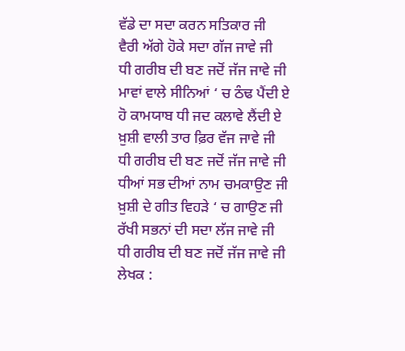ਵੱਡੇ ਦਾ ਸਦਾ ਕਰਨ ਸਤਿਕਾਰ ਜੀ
ਵੈਰੀ ਅੱਗੇ ਹੋਕੇ ਸਦਾ ਗੱਜ ਜਾਵੇ ਜੀ
ਧੀ ਗਰੀਬ ਦੀ ਬਣ ਜਦੋਂ ਜੱਜ ਜਾਵੇ ਜੀ
ਮਾਵਾਂ ਵਾਲੇ ਸੀਨਿਆਂ ‘ ਚ ਠੰਢ ਪੈਂਦੀ ਏ
ਹੋ ਕਾਮਯਾਬ ਧੀ ਜਦ ਕਲਾਵੇ ਲੈਂਦੀ ਏ
ਖ਼ੁਸ਼ੀ ਵਾਲੀ ਤਾਰ ਫ਼ਿਰ ਵੱਜ ਜਾਵੇ ਜੀ
ਧੀ ਗਰੀਬ ਦੀ ਬਣ ਜਦੋਂ ਜੱਜ ਜਾਵੇ ਜੀ
ਧੀਆਂ ਸਭ ਦੀਆਂ ਨਾਮ ਚਮਕਾਉਣ ਜੀ
ਖ਼ੁਸ਼ੀ ਦੇ ਗੀਤ ਵਿਹੜੇ ‘ ਚ ਗਾਉਣ ਜੀ
ਰੱਖੀ ਸਭਨਾਂ ਦੀ ਸਦਾ ਲੱਜ ਜਾਵੇ ਜੀ
ਧੀ ਗਰੀਬ ਦੀ ਬਣ ਜਦੋਂ ਜੱਜ ਜਾਵੇ ਜੀ
ਲੇਖਕ :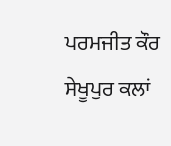ਪਰਮਜੀਤ ਕੌਰ ਸੇਖੂਪੁਰ ਕਲਾਂ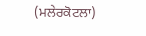(ਮਲੇਰਕੋਟਲਾ)